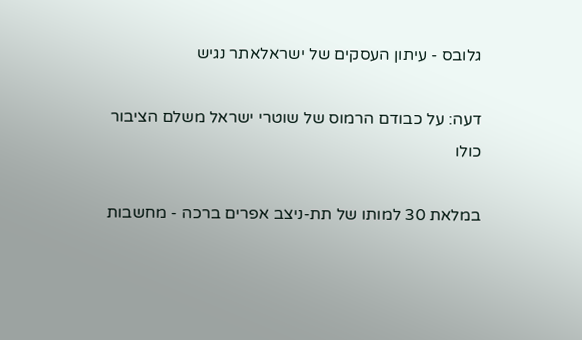גלובס - עיתון העסקים של ישראלאתר נגיש

דעה: על כבודם הרמוס של שוטרי ישראל משלם הציבור כולו

במלאת 30 למותו של תת-ניצב אפרים ברכה - מחשבות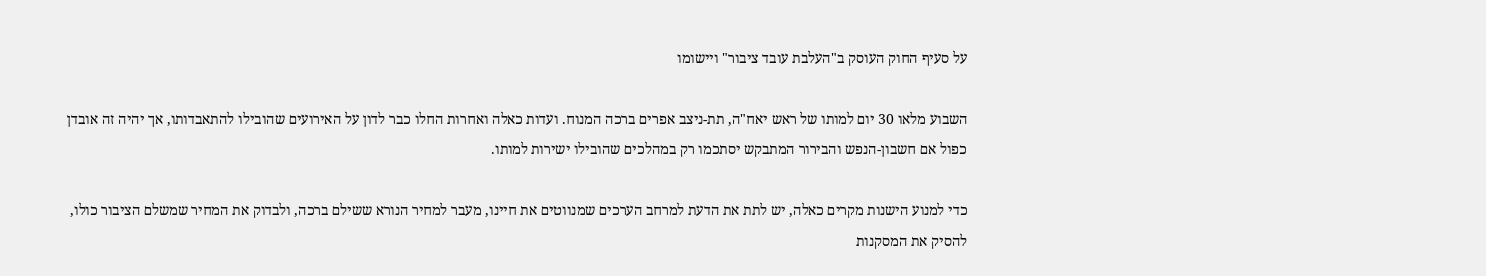על סעיף החוק העוסק ב"העלבת עובד ציבור" ויישומו

השבוע מלאו 30 יום למותו של ראש יאח"ה, תת-ניצב אפרים ברכה המנוח. ועדות כאלה ואחרות החלו כבר לדון על האירועים שהובילו להתאבדותו, אך יהיה זה אובדן כפול אם חשבון-הנפש והבירור המתבקש יסתכמו רק במהלכים שהובילו ישירות למותו.

כדי למנוע הישנות מקרים כאלה, יש לתת את הדעת למרחב הערכים שמנווטים את חיינו, מעבר למחיר הנורא ששילם ברכה, ולבדוק את המחיר שמשלם הציבור כולו, להסיק את המסקנות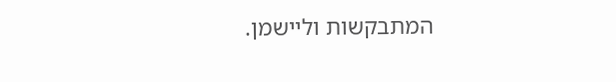המתבקשות וליישמן.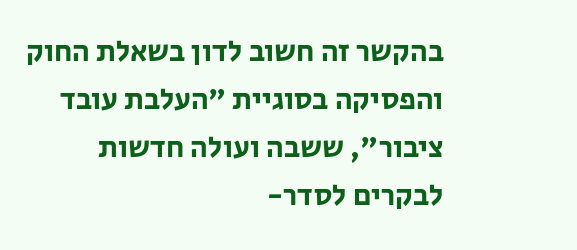בהקשר זה חשוב לדון בשאלת החוק והפסיקה בסוגיית "העלבת עובד ציבור", ששבה ועולה חדשות לבקרים לסדר-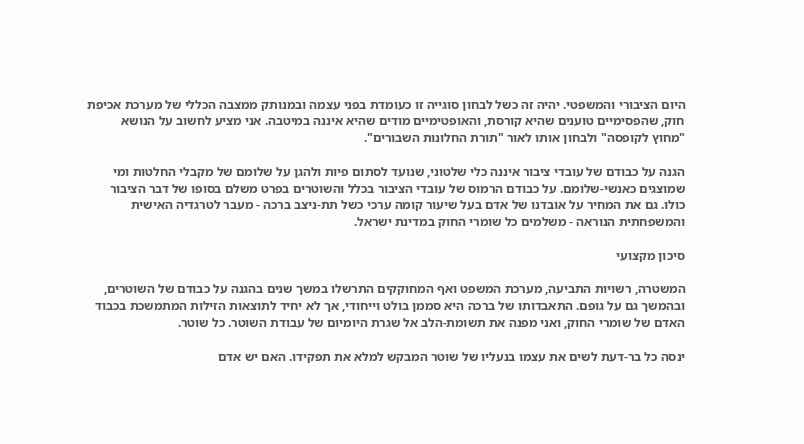היום הציבורי והמשפטי. יהיה זה כשל לבחון סוגייה זו כעומדת בפני עצמה ובמנותק ממצבה הכללי של מערכת אכיפת חוק, שהפסימיים טוענים שהיא קורסת, והאופטימיים מודים שהיא איננה במיטבה. אני מציע לחשוב על הנושא "מחוץ לקופסה" ולבחון אותו לאור "תורת החלונות השבורים".

הגנה על כבודם של עובדי ציבור איננה כלי שלטוני, שנועד לסתום פיות ולהגן על שלומם של מקבלי החלטות ומי שמוצגים כאנשי-שלומם. על כבודם הרמוס של עובדי הציבור בכלל והשוטרים בפרט משלם בסופו של דבר הציבור כולו. גם את המחיר על אובדנו של אדם בעל שיעור קומה ערכי כשל תת-ניצב ברכה - מעבר לטרגדיה האישית והמשפחתית הנוראה - משלמים כל שומרי החוק במדינת ישראל.

סיכון מקצועי

המשטרה, רשויות התביעה, מערכת המשפט ואף המחוקקים התרשלו במשך שנים בהגנה על כבודם של השוטרים, ובהמשך גם על גופם. התאבדותו של ברכה היא סממן בולט וייחודי, אך לא יחיד לתוצאות הזילות המתמשכת בכבוד האדם של שומרי החוק, ואני מפנה את תשומת-הלב אל שגרת היומיום של עבודת השוטר. כל שוטר.

ינסה כל בר-דעת לשים את עצמו בנעליו של שוטר המבקש למלא את תפקידו. האם יש אדם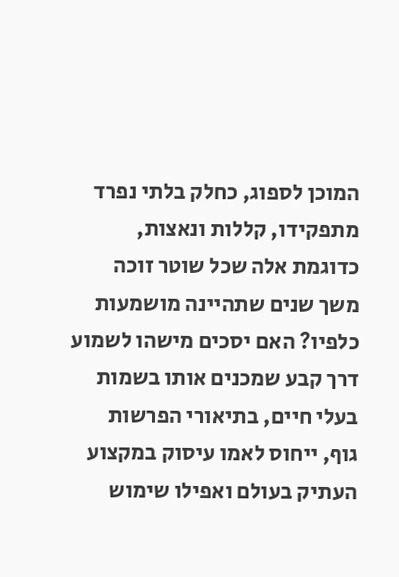המוכן לספוג, כחלק בלתי נפרד מתפקידו, קללות ונאצות, כדוגמת אלה שכל שוטר זוכה משך שנים שתהיינה מושמעות כלפיו? האם יסכים מישהו לשמוע דרך קבע שמכנים אותו בשמות בעלי חיים, בתיאורי הפרשות גוף, ייחוס לאמו עיסוק במקצוע העתיק בעולם ואפילו שימוש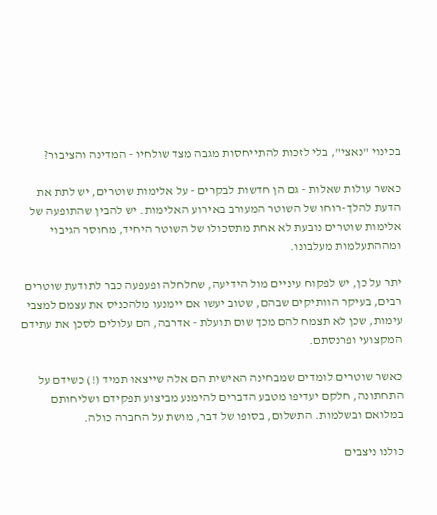בכינוי "נאצי", בלי לזכות להתייחסות מגבה מצד שולחיו - המדינה והציבור?

כאשר עולות שאלות - גם הן חדשות לבקרים - על אלימות שוטרים, יש לתת את הדעת להלך-רוחו של השוטר המעורב באירוע האלימות. יש להבין שהתופעה של אלימות שוטרים נובעת לא אחת מתסכולו של השוטר היחיד, מחוסר הגיבוי ומההתעלמות מעלבונו.

יתר על כן, יש לפקוח עיניים מול הידיעה, שחלחלה ופעפעה כבר לתודעת שוטרים רבים, בעיקר הוותיקים שבהם, שטוב יעשו אם יימנעו מלהכניס את עצמם למצבי עימות, שכן לא תצמח להם מכך שום תועלת - אדרבה, הם עלולים לסכן את עתידם המקצועי ופרנסתם.

כאשר שוטרים לומדים שמבחינה האישית הם אלה שייצאו תמיד (!) כשידם על התחתונה, חלקם יעדיפו מטבע הדברים להימנע מביצוע תפקידם ושליחותם במלואם ובשלמות. התשלום, בסופו של דבר, מושת על החברה כולה.

כולנו ניצבים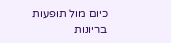כיום מול תופעות בריונות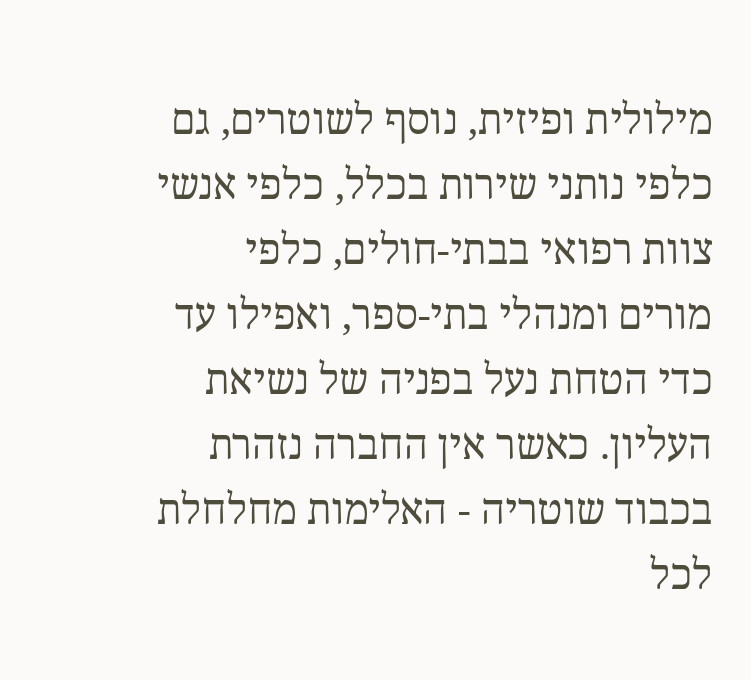מילולית ופיזית, נוסף לשוטרים, גם כלפי נותני שירות בכלל, כלפי אנשי צוות רפואי בבתי-חולים, כלפי מורים ומנהלי בתי-ספר, ואפילו עד כדי הטחת נעל בפניה של נשיאת העליון. כאשר אין החברה נזהרת בכבוד שוטריה - האלימות מחלחלת לכל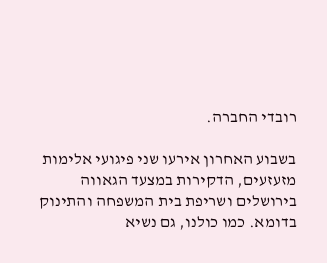רובדי החברה.

בשבוע האחרון אירעו שני פיגועי אלימות מזעזעים, הדקירות במצעד הגאווה בירושלים ושריפת בית המשפחה והתינוק בדומא. כמו כולנו, גם נשיא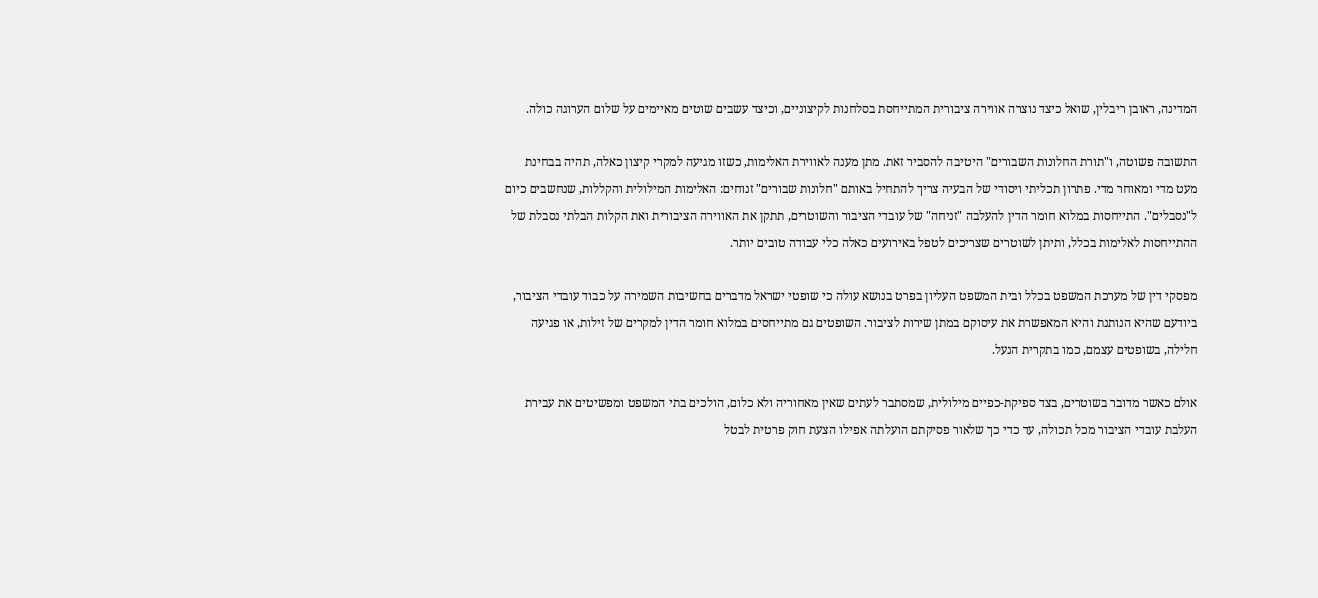המדינה, ראובן ריבלין, שואל כיצד נוצרה אווירה ציבורית המתייחסת בסלחנות לקיצוניים, וכיצד עשבים שוטים מאיימים על שלום הערוגה כולה.

התשובה פשוטה, ו"תורת החלונות השבורים" היטיבה להסביר זאת. מתן מענה לאווירת האלימות, כשזו מגיעה למקרי קיצון כאלה, תהיה בבחינת מעט מדי ומאוחר מדי. פתרון תכליתי ויסודי של הבעיה צריך להתחיל באותם "חלונות שבורים" זנוחים: האלימות המילולית והקללות, שנחשבים כיום ל"נסבלים". התייחסות במלוא חומר הדין להעלבה "זניחה" של עובדי הציבור והשוטרים, תתקן את האווירה הציבורית ואת הקלות הבלתי נסבלת של ההתייחסות לאלימות בכלל, ותיתן לשוטרים שצריכים לטפל באירועים כאלה כלי עבודה טובים יותר.

מפסקי דין של מערכת המשפט בכלל ובית המשפט העליון בפרט בנושא עולה כי שופטי ישראל מדברים בחשיבות השמירה על כבוד עובדי הציבור, ביודעם שהיא הנותנת והיא המאפשרת את עיסוקם במתן שירות לציבור. השופטים גם מתייחסים במלוא חומר הדין למקרים של זילות, או פגיעה חלילה, בשופטים עצמם, כמו בתקרית הנעל.

אולם כאשר מדובר בשוטרים, בצד ספיקת-כפיים מילולית, שמסתבר לעתים שאין מאחוריה ולא כלום, הולכים בתי המשפט ומפשיטים את עבירת העלבת עובדי הציבור מכל תכולה, עד כדי כך שלאור פסיקתם הועלתה אפילו הצעת חוק פרטית לבטל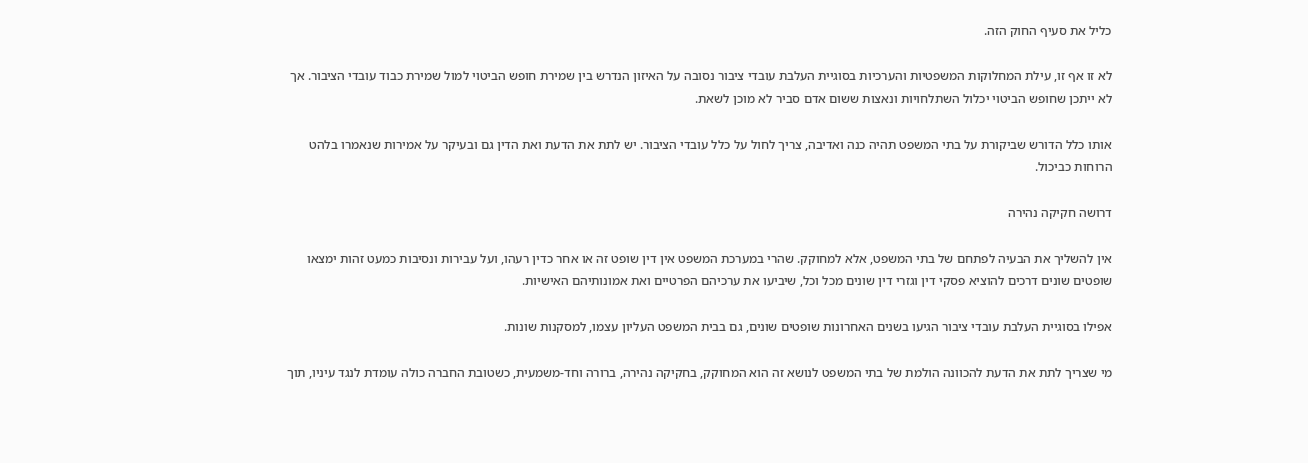כליל את סעיף החוק הזה.

לא זו אף זו, עילת המחלוקות המשפטיות והערכיות בסוגיית העלבת עובדי ציבור נסובה על האיזון הנדרש בין שמירת חופש הביטוי למול שמירת כבוד עובדי הציבור. אך לא ייתכן שחופש הביטוי יכלול השתלחויות ונאצות ששום אדם סביר לא מוכן לשאת.

אותו כלל הדורש שביקורת על בתי המשפט תהיה כנה ואדיבה, צריך לחול על כלל עובדי הציבור. יש לתת את הדעת ואת הדין גם ובעיקר על אמירות שנאמרו בלהט הרוחות כביכול.

דרושה חקיקה נהירה

אין להשליך את הבעיה לפתחם של בתי המשפט, אלא למחוקק. שהרי במערכת המשפט אין דין שופט זה או אחר כדין רעהו, ועל עבירות ונסיבות כמעט זהות ימצאו שופטים שונים דרכים להוציא פסקי דין וגזרי דין שונים מכל וכל, שיביעו את ערכיהם הפרטיים ואת אמונותיהם האישיות.

אפילו בסוגיית העלבת עובדי ציבור הגיעו בשנים האחרונות שופטים שונים, גם בבית המשפט העליון עצמו, למסקנות שונות.

מי שצריך לתת את הדעת להכוונה הולמת של בתי המשפט לנושא זה הוא המחוקק, בחקיקה נהירה, ברורה וחד-משמעית, כשטובת החברה כולה עומדת לנגד עיניו, תוך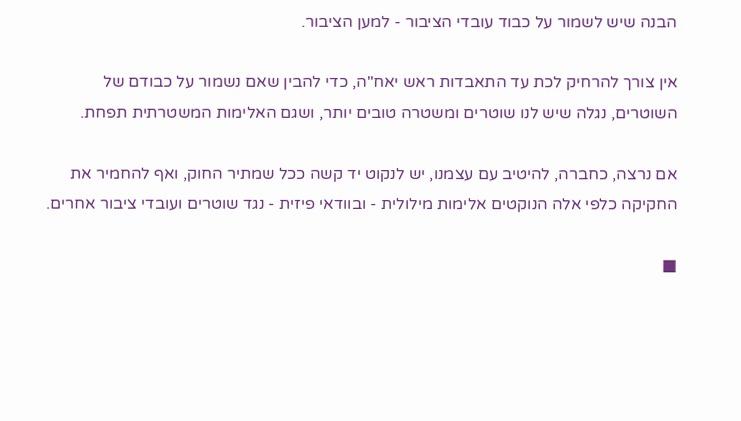הבנה שיש לשמור על כבוד עובדי הציבור - למען הציבור.

אין צורך להרחיק לכת עד התאבדות ראש יאח"ה, כדי להבין שאם נשמור על כבודם של השוטרים, נגלה שיש לנו שוטרים ומשטרה טובים יותר, ושגם האלימות המשטרתית תפחת.

אם נרצה, כחברה, להיטיב עם עצמנו, יש לנקוט יד קשה ככל שמתיר החוק, ואף להחמיר את החקיקה כלפי אלה הנוקטים אלימות מילולית - ובוודאי פיזית - נגד שוטרים ועובדי ציבור אחרים.

■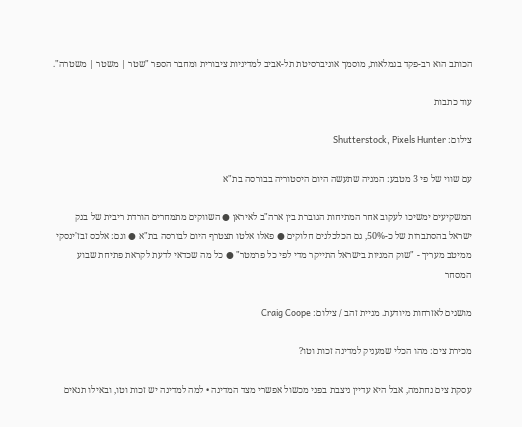הכותב הוא רב-פקד בגמלאות, מוסמך אוניברסיטת תל-אביב למדיניות ציבורית ומחבר הספר "שטר | משטר | משטרה".

עוד כתבות

צילום: Shutterstock, Pixels Hunter

עם שווי של פי 3 מטבע: המניה שתעשה היום היסטוריה בבורסה בת"א

המשקיעים ימשיכו לעקוב אחר המתיחות הגוברת בין ארה"ב לאיראן ● השווקים מתמחרים הורדת ריבית של בנק ישראל בהסתברות של כ-50%, גם הכלכלנים חלוקים ● פאלו אלטו תצטרף היום לבורסה בת"א ● וגם: אלכס זבז'ינסקי ממיטב מעריך - "שוק המניות בישראל התייקר מדי לפי כל פרמטר" ● כל מה שכדאי לדעת לקראת פתיחת שבוע המסחר

מושגים לאזרחות מיודעת. מניית זהב / צילום: Craig Coope

מכירת צים: מהו הכלי שמעניק למדינה זכות וטו?

עסקת צים נחתמה, אבל היא עדיין ניצבת בפני מכשול אפשרי מצד המדינה • למה למדינה יש זכות וטו, ובאילו תנאים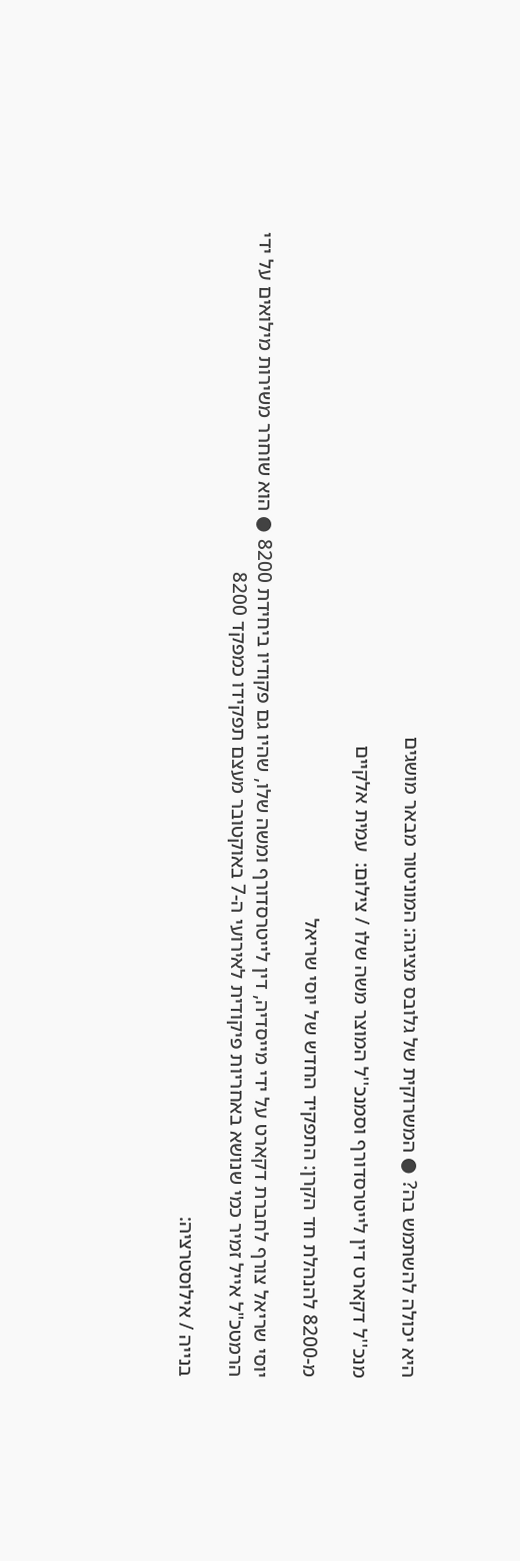היא יכולה להשתמש בה? ● המשרוקית של גלובס מציגה: המוניטור מבאר מושגים

מנכ''ל דקארט דין לייטרסדורף וסמנכ''ל המוצר משה שלו / צילום:  עמית אלקיים

מ-8200 להנהלת חד הקרן: התפקיד החדש של יוסי שריאל

יוסי שריאל צורף לחברת דקארט על ידי מייסדיה, דין לייטרסדורף ומשה שלו, שהיו גם פקודיו ביחידת 8200 ● הוא שוחרר משירות מילואים על ידי הרמטכ"ל אייל זמיר כמי שנושא באחריות פיקודית לאירועי ה-7 באוקטובר מעצם תפקידו כמפקד 8200

בנייה / אילוסטרציה: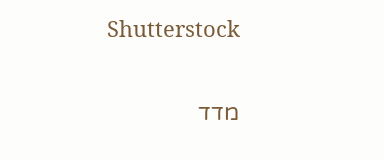Shutterstock

מדד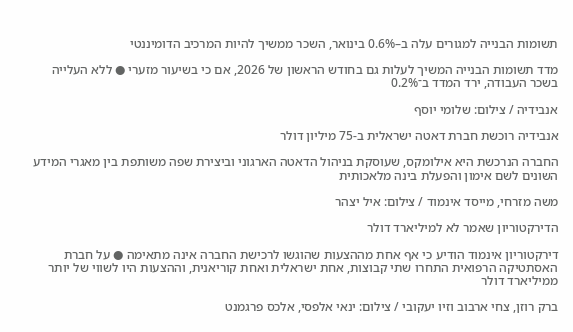תשומות הבנייה למגורים עלה ב–0.6% בינואר, השכר ממשיך להיות המרכיב הדומיננטי

מדד תשומות הבנייה המשיך לעלות גם בחודש הראשון של 2026, אם כי בשיעור מזערי ● ללא העלייה בשכר העבודה, ירד המדד ב־0.2%

אנבידיה / צילום: שלומי יוסף

אנבידיה רוכשת חברת דאטה ישראלית ב-75 מיליון דולר

החברה הנרכשת היא אילומקס, שעוסקת בניהול הדאטה הארגוני וביצירת שפה משותפת בין מאגרי המידע השונים לשם אימון והפעלת בינה מלאכותית

משה מזרחי, מייסד אינמוד / צילום: איל יצהר

הדירקטוריון שאמר לא למיליארד דולר

דירקטוריון אינמוד הודיע כי אף אחת מההצעות שהוגשו לרכישת החברה אינה מתאימה ● על חברת האסתטיקה הרפואית התחרו שתי קבוצות, אחת ישראלית ואחת קוריאנית, וההצעות היו לשווי של יותר ממיליארד דולר

ברק רוזן, צחי ארבוב וזיו יעקובי / צילום: ינאי אלפסי, אלכס פרגמנט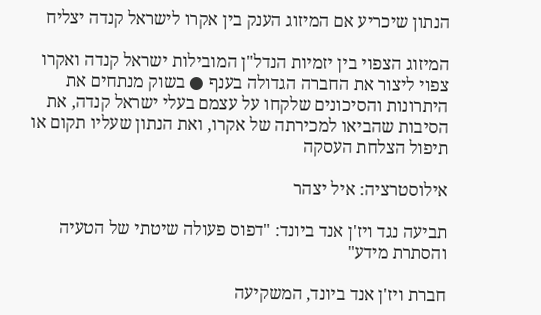הנתון שיכריע אם המיזוג הענק בין אקרו לישראל קנדה יצליח

המיזוג הצפוי בין יזמיות הנדל"ן המובילות ישראל קנדה ואקרו צפוי ליצור את החברה הגדולה בענף ● בשוק מנתחים את היתרונות והסיכונים שלקחו על עצמם בעלי ישראל קנדה, את הסיבות שהביאו למכירתה של אקרו, ואת הנתון שעליו תקום או תיפול הצלחת העסקה

אילוסטרציה: איל יצהר

תביעה נגד ויז'ן אנד ביונד: "דפוס פעולה שיטתי של הטעיה והסתרת מידע"

חברת ויז'ן אנד ביונד, המשקיעה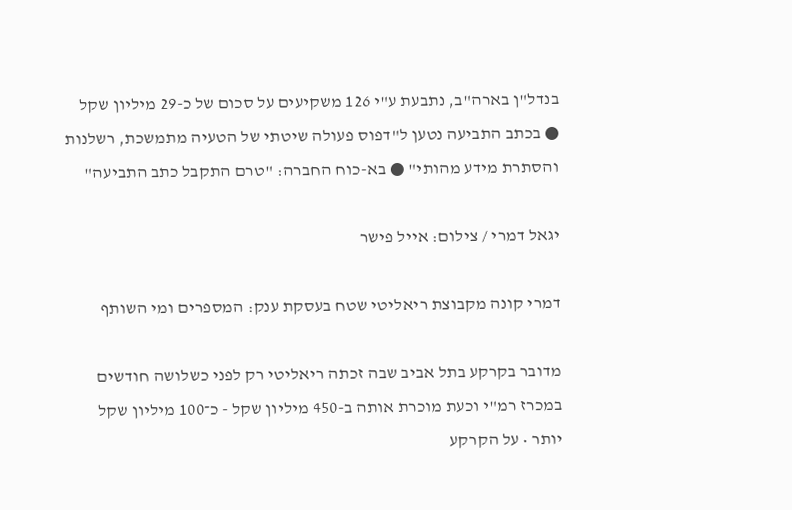בנדל"ן בארה"ב, נתבעת ע"י 126 משקיעים על סכום של כ-29 מיליון שקל ● בכתב התביעה נטען ל"דפוס פעולה שיטתי של הטעיה מתמשכת, רשלנות והסתרת מידע מהותי" ● בא-כוח החברה: "טרם התקבל כתב התביעה"

יגאל דמרי / צילום: אייל פישר

דמרי קונה מקבוצת ריאליטי שטח בעסקת ענק: המספרים ומי השותף

מדובר בקרקע בתל אביב שבה זכתה ריאליטי רק לפני כשלושה חודשים במכרז רמ"י וכעת מוכרת אותה ב-450 מיליון שקל - כ־100 מיליון שקל יותר • על הקרקע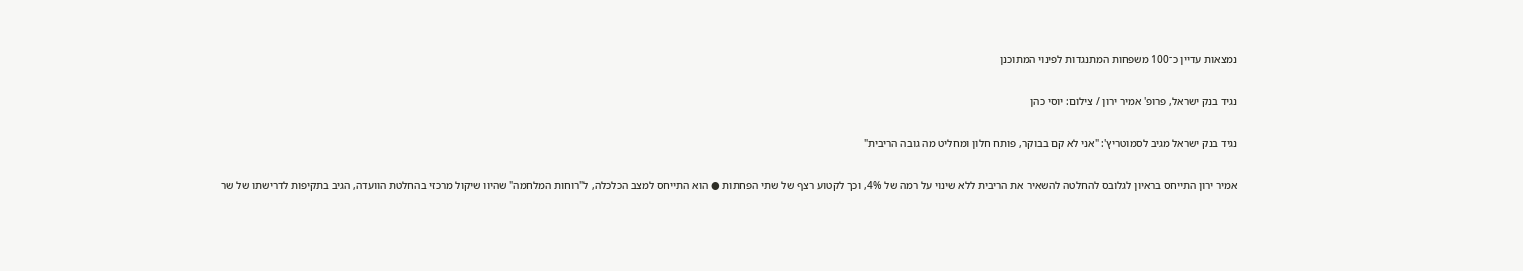נמצאות עדיין כ־100 משפחות המתנגדות לפינוי המתוכנן

נגיד בנק ישראל, פרופ' אמיר ירון / צילום: יוסי כהן

נגיד בנק ישראל מגיב לסמוטריץ': "אני לא קם בבוקר, פותח חלון ומחליט מה גובה הריבית"

אמיר ירון התייחס בראיון לגלובס להחלטה להשאיר את הריבית ללא שינוי על רמה של 4%, וכך לקטוע רצף של שתי הפחתות ● הוא התייחס למצב הכלכלה, ל"רוחות המלחמה" שהיוו שיקול מרכזי בהחלטת הוועדה, הגיב בתקיפות לדרישתו של שר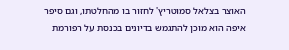האוצר בצלאל סמוטריץ' לחזור בו מהחלטתו, וגם סיפר איפה הוא מוכן להתגמש בדיונים בכנסת על רפורמת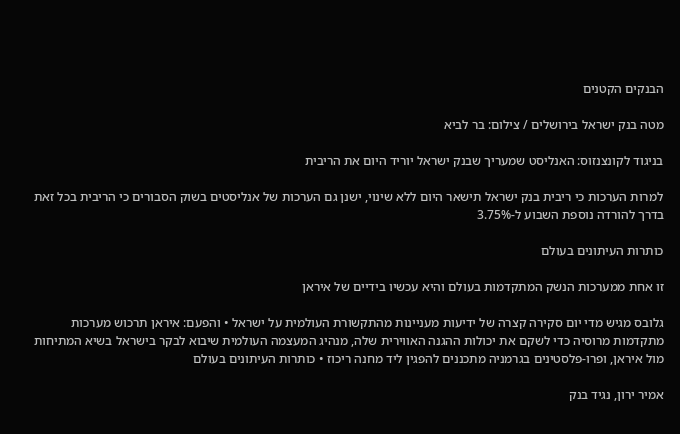הבנקים הקטנים

מטה בנק ישראל בירושלים / צילום: בר לביא

בניגוד לקונצנזוס: האנליסט שמעריך שבנק ישראל יוריד היום את הריבית

למרות הערכות כי ריבית בנק ישראל תישאר היום ללא שינוי, ישנן גם הערכות של אנליסטים בשוק הסבורים כי הריבית בכל זאת בדרך להורדה נוספת השבוע ל-3.75%

כותרות העיתונים בעולם

זו אחת ממערכות הנשק המתקדמות בעולם והיא עכשיו בידיים של איראן

גלובס מגיש מדי יום סקירה קצרה של ידיעות מעניינות מהתקשורת העולמית על ישראל • והפעם: איראן תרכוש מערכות מתקדמות מרוסיה כדי לשקם את יכולות ההגנה האווירית שלה, מנהיג המעצמה העולמית שיבוא לבקר בישראל בשיא המתיחות מול איראן, ופרו-פלסטינים בגרמניה מתכננים להפגין ליד מחנה ריכוז • כותרות העיתונים בעולם

אמיר ירון, נגיד בנק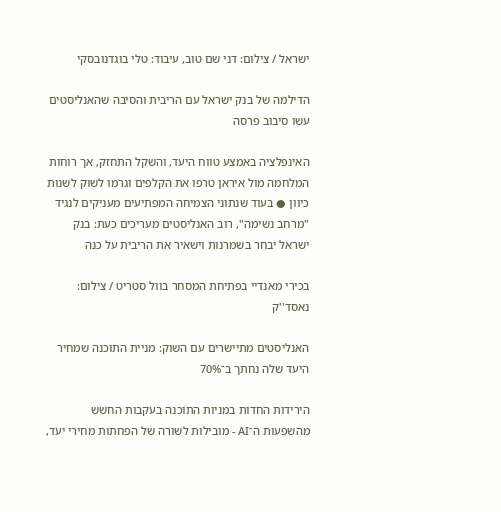ישראל / צילום: דני שם טוב, עיבוד: טלי בוגדנובסקי

הדילמה של בנק ישראל עם הריבית והסיבה שהאנליסטים עשו סיבוב פרסה

האינפלציה באמצע טווח היעד, והשקל התחזק, אך רוחות המלחמה מול איראן טרפו את הקלפים וגרמו לשוק לשנות כיוון ● בעוד שנתוני הצמיחה המפתיעים מעניקים לנגיד "מרחב נשימה", רוב האנליסטים מעריכים כעת: בנק ישראל יבחר בשמרנות וישאיר את הריבית על כנה

בכירי מאנדיי בפתיחת המסחר בוול סטריט / צילום: נאסד''ק

האנליסטים מתיישרים עם השוק: מניית התוכנה שמחיר היעד שלה נחתך ב־70%

הירידות החדות במניות התוכנה בעקבות החשש מהשפעות ה־AI - מובילות לשורה של הפחתות מחירי יעד,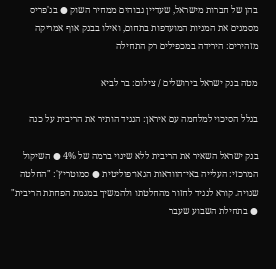בהן של חברות מישראל, שעדיין גבוהים ממחיר השוק ● בג'פריס מסמנים את המניות המועדפות בתחום, ואילו בבנק אוף אמריקה מזהירים: הירידה במכפילים רק התחילה

מטה בנק ישראל בירושלים / צילום: בר לביא

בגלל הסיכוי למלחמה עם איראן: הנגיד הותיר את הריבית על כנה

בנק ישראל השאיר את הריבית ללא שינוי ברמה של 4% ● השיקול המרכזי: העלייה באי־הוודאות הגאו־פוליטית ● סמוטריץ': "החלטה שגויה. קורא לנגיד לחזור מהחלטתו ולהמשיך במגמת הפחתת הריבית" ● בתחילת השבוע שעבר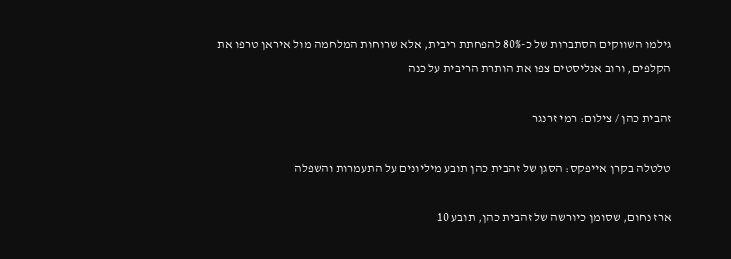גילמו השווקים הסתברות של כ-80% להפחתת ריבית, אלא שרוחות המלחמה מול איראן טרפו את הקלפים, ורוב אנליסטים צפו את הותרת הריבית על כנה

זהבית כהן / צילום: רמי זרנגר

טלטלה בקרן אייפקס: הסגן של זהבית כהן תובע מיליונים על התעמרות והשפלה

ארז נחום, שסומן כיורשה של זהבית כהן, תובע 10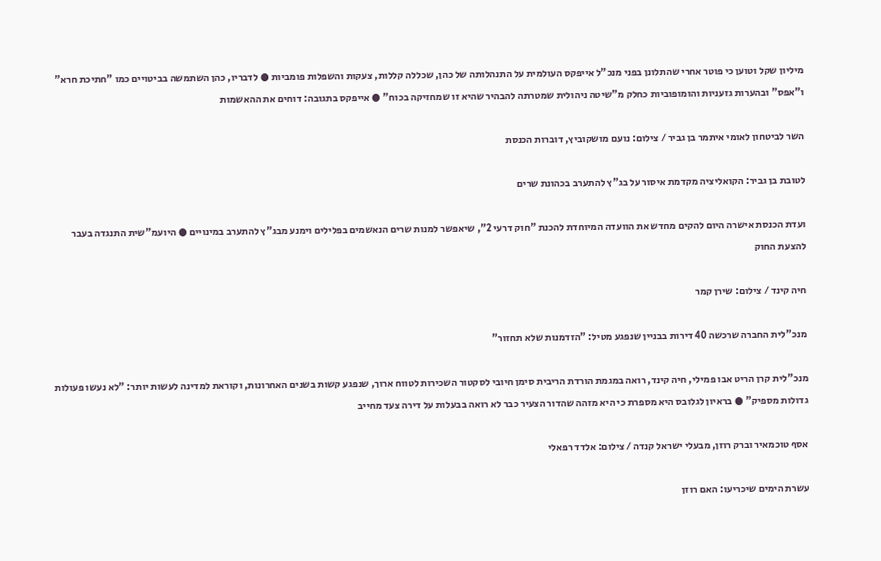מיליון שקל וטוען כי פוטר אחרי שהתלונן בפני מנכ"ל אייפקס העולמית על התנהלותה של כהן, שכללה קללות, צעקות והשפלות פומביות ● לדבריו, כהן השתמשה בביטויים כמו "חתיכת חרא" ו"אפס" ובהערות גזעניות והומופוביות כחלק מ"שיטה ניהולית שמטרתה להבהיר שהיא זו שמחזיקה בכוח" ● אייפקס בתגובה: דוחים את ההאשמות

השר לביטחון לאומי איתמר בן גביר / צילום: נועם מושקוביץ, דוברות הכנסת

לטובת בן גביר: הקואליציה מקדמת איסור על בג"ץ להתערב בכהונת שרים

ועדת הכנסת אישרה היום להקים מחדש את הוועדה המיוחדת להכנת "חוק דרעי 2", שיאפשר למנות שרים הנאשמים בפלילים וימנע מבג"ץ להתערב במינויים ● היועמ"שית התנגדה בעבר להצעת החוק

חיה קינד / צילום: שירן קמר

מנכ"לית החברה שרכשה 40 דירות בבניין שנפגע מטיל: "הזדמנות שלא תחזור"

מנכ"לית קרן הריט אבו פמילי, חיה קינד, רואה במגמת הורדת הריבית סימן חיובי לסקטור השכירות לטווח ארוך, שנפגע קשות בשנים האחרונות, וקוראת למדינה לעשות יותר: "לא נעשו פעולות גדולות מספיק" ● בראיון לגלובס היא מספרת כי היא מזהה שהדור הצעיר כבר לא רואה בבעלות על דירה צעד מחייב

אסף טוכמאיר וברק רוזן, מבעלי ישראל קנדה / צילום: אלדד רפאלי

עשרת הימים שיכריעו: האם רוזן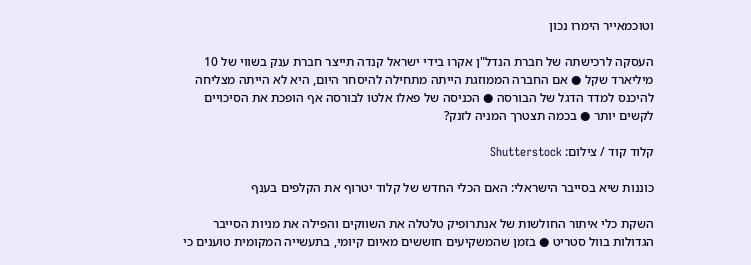וטוכמאייר הימרו נכון

העסקה לרכישתה של חברת הנדל"ן אקרו בידי ישראל קנדה תייצר חברת ענק בשווי של 10 מיליארד שקל ● אם החברה הממוזגת הייתה מתחילה להיסחר היום, היא לא הייתה מצליחה להיכנס למדד הדגל של הבורסה ● הכניסה של פאלו אלטו לבורסה אף הופכת את הסיכויים לקשים יותר ● בכמה תצטרך המניה לזנק?

קלוד קוד / צילום: Shutterstock

כוננות שיא בסייבר הישראלי: האם הכלי החדש של קלוד יטרוף את הקלפים בענף

השקת כלי איתור החולשות של אנתרופיק טלטלה את השווקים והפילה את מניות הסייבר הגדולות בוול סטריט ● בזמן שהמשקיעים חוששים מאיום קיומי, בתעשייה המקומית טוענים כי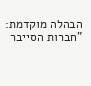הבהלה מוקדמת: "חברות הסייבר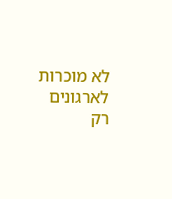לא מוכרות לארגונים רק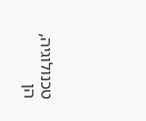טכנולוגיה, הן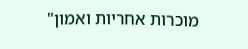מוכרות אחריות ואמון"